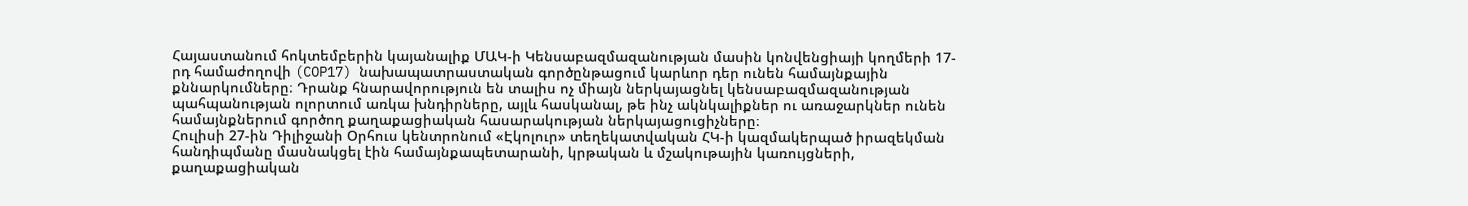Հայաստանում հոկտեմբերին կայանալիք ՄԱԿ-ի Կենսաբազմազանության մասին կոնվենցիայի կողմերի 17-րդ համաժողովի (COP17) նախապատրաստական գործընթացում կարևոր դեր ունեն համայնքային քննարկումները։ Դրանք հնարավորություն են տալիս ոչ միայն ներկայացնել կենսաբազմազանության պահպանության ոլորտում առկա խնդիրները, այլև հասկանալ, թե ինչ ակնկալիքներ ու առաջարկներ ունեն համայնքներում գործող քաղաքացիական հասարակության ներկայացուցիչները։
Հուլիսի 27-ին Դիլիջանի Օրհուս կենտրոնում «Էկոլուր» տեղեկատվական ՀԿ-ի կազմակերպած իրազեկման հանդիպմանը մասնակցել էին համայնքապետարանի, կրթական և մշակութային կառույցների, քաղաքացիական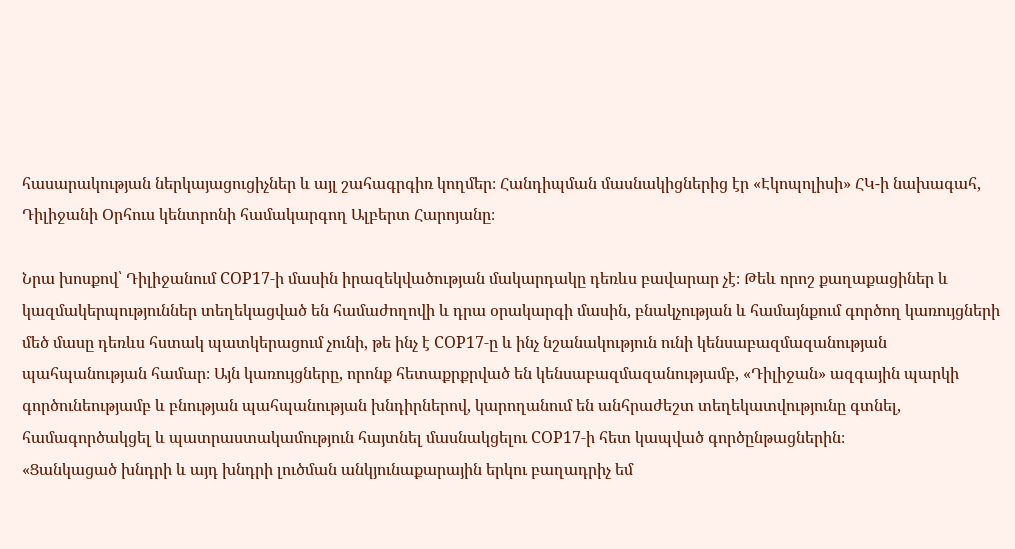հասարակության ներկայացուցիչներ և այլ շահագրգիռ կողմեր։ Հանդիպման մասնակիցներից էր «Էկոպոլիսի» ՀԿ-ի նախագահ, Դիլիջանի Օրհուս կենտրոնի համակարգող Ալբերտ Հարոյանը։

Նրա խոսքով՝ Դիլիջանում COP17-ի մասին իրազեկվածության մակարդակը դեռևս բավարար չէ։ Թեև որոշ քաղաքացիներ և կազմակերպություններ տեղեկացված են համաժողովի և դրա օրակարգի մասին, բնակչության և համայնքում գործող կառույցների մեծ մասը դեռևս հստակ պատկերացում չունի, թե ինչ է COP17-ը և ինչ նշանակություն ունի կենսաբազմազանության պահպանության համար։ Այն կառույցները, որոնք հետաքրքրված են կենսաբազմազանությամբ, «Դիլիջան» ազգային պարկի գործունեությամբ և բնության պահպանության խնդիրներով, կարողանում են անհրաժեշտ տեղեկատվությունը գտնել, համագործակցել և պատրաստակամություն հայտնել մասնակցելու COP17-ի հետ կապված գործընթացներին։
«Ցանկացած խնդրի և այդ խնդրի լուծման անկյունաքարային երկու բաղադրիչ եմ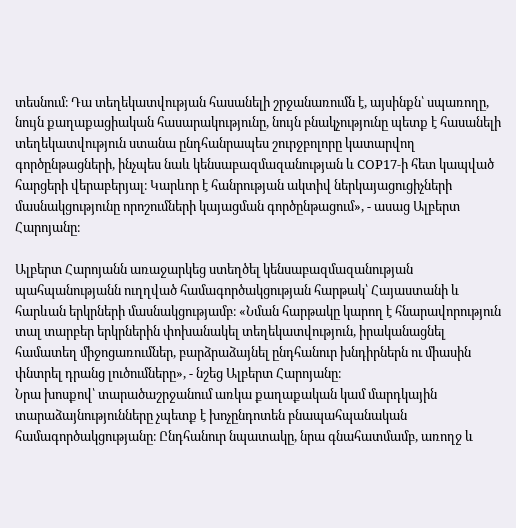տեսնում։ Դա տեղեկատվության հասանելի շրջանառումն է, այսինքն՝ սպառողը, նույն քաղաքացիական հասարակությունը, նույն բնակչությունը պետք է հասանելի տեղեկատվություն ստանա ընդհանրապես շուրջբոլորը կատարվող գործընթացների, ինչպես նաև կենսաբազմազանության և COP17-ի հետ կապված հարցերի վերաբերյալ։ Կարևոր է հանրության ակտիվ ներկայացուցիչների մասնակցությունը որոշումների կայացման գործընթացում», - ասաց Ալբերտ Հարոյանը։

Ալբերտ Հարոյանն առաջարկեց ստեղծել կենսաբազմազանության պահպանությանն ուղղված համագործակցության հարթակ՝ Հայաստանի և հարևան երկրների մասնակցությամբ։ «Նման հարթակը կարող է հնարավորություն տալ տարբեր երկրներին փոխանակել տեղեկատվություն, իրականացնել համատեղ միջոցառումներ, բարձրաձայնել ընդհանուր խնդիրներն ու միասին փնտրել դրանց լուծումները», - նշեց Ալբերտ Հարոյանը։
Նրա խոսքով՝ տարածաշրջանում առկա քաղաքական կամ մարդկային տարաձայնությունները չպետք է խոչընդոտեն բնապահպանական համագործակցությանը։ Ընդհանուր նպատակը, նրա գնահատմամբ, առողջ և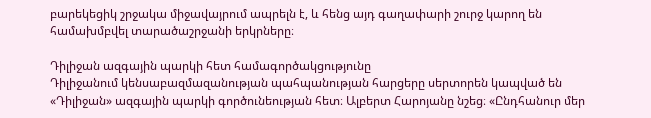բարեկեցիկ շրջակա միջավայրում ապրելն է, և հենց այդ գաղափարի շուրջ կարող են համախմբվել տարածաշրջանի երկրները։

Դիլիջան ազգային պարկի հետ համագործակցությունը
Դիլիջանում կենսաբազմազանության պահպանության հարցերը սերտորեն կապված են «Դիլիջան» ազգային պարկի գործունեության հետ։ Ալբերտ Հարոյանը նշեց։ «Ընդհանուր մեր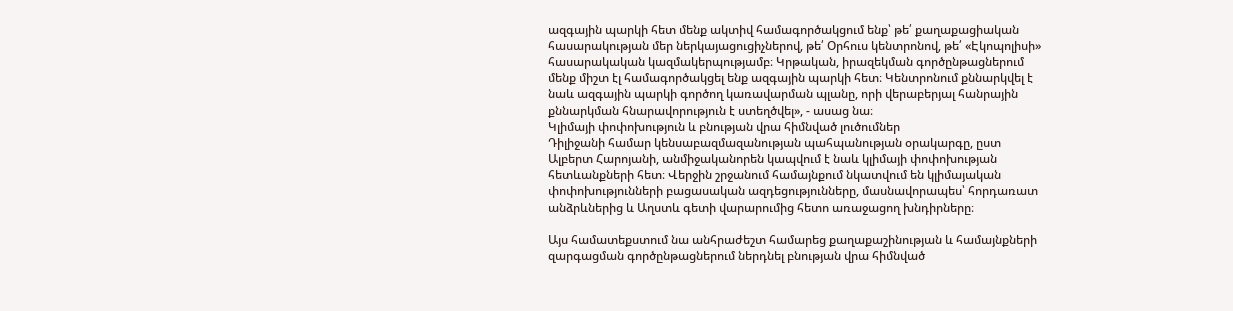ազգային պարկի հետ մենք ակտիվ համագործակցում ենք՝ թե՛ քաղաքացիական հասարակության մեր ներկայացուցիչներով, թե՛ Օրհուս կենտրոնով, թե՛ «Էկոպոլիսի» հասարակական կազմակերպությամբ։ Կրթական, իրազեկման գործընթացներում մենք միշտ էլ համագործակցել ենք ազգային պարկի հետ։ Կենտրոնում քննարկվել է նաև ազգային պարկի գործող կառավարման պլանը, որի վերաբերյալ հանրային քննարկման հնարավորություն է ստեղծվել», - ասաց նա։
Կլիմայի փոփոխություն և բնության վրա հիմնված լուծումներ
Դիլիջանի համար կենսաբազմազանության պահպանության օրակարգը, ըստ Ալբերտ Հարոյանի, անմիջականորեն կապվում է նաև կլիմայի փոփոխության հետևանքների հետ։ Վերջին շրջանում համայնքում նկատվում են կլիմայական փոփոխությունների բացասական ազդեցությունները, մասնավորապես՝ հորդառատ անձրևներից և Աղստև գետի վարարումից հետո առաջացող խնդիրները։

Այս համատեքստում նա անհրաժեշտ համարեց քաղաքաշինության և համայնքների զարգացման գործընթացներում ներդնել բնության վրա հիմնված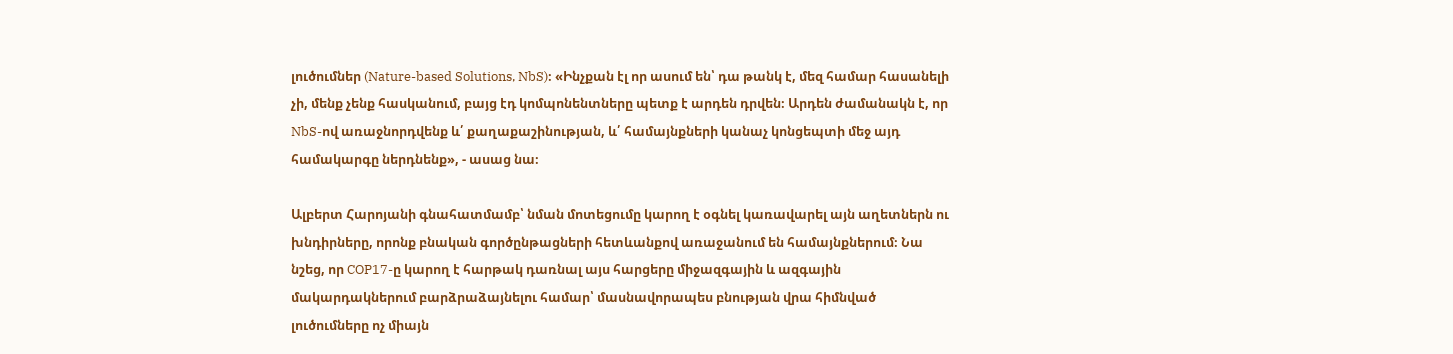լուծումներ (Nature-based Solutions, NbS)։ «Ինչքան էլ որ ասում են՝ դա թանկ է, մեզ համար հասանելի չի, մենք չենք հասկանում, բայց էդ կոմպոնենտները պետք է արդեն դրվեն։ Արդեն ժամանակն է, որ NbS-ով առաջնորդվենք և՛ քաղաքաշինության, և՛ համայնքների կանաչ կոնցեպտի մեջ այդ համակարգը ներդնենք», - ասաց նա։

Ալբերտ Հարոյանի գնահատմամբ՝ նման մոտեցումը կարող է օգնել կառավարել այն աղետներն ու խնդիրները, որոնք բնական գործընթացների հետևանքով առաջանում են համայնքներում։ Նա նշեց, որ COP17-ը կարող է հարթակ դառնալ այս հարցերը միջազգային և ազգային մակարդակներում բարձրաձայնելու համար՝ մասնավորապես բնության վրա հիմնված լուծումները ոչ միայն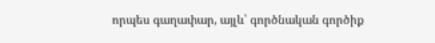որպես գաղափար, այլև՝ գործնական գործիք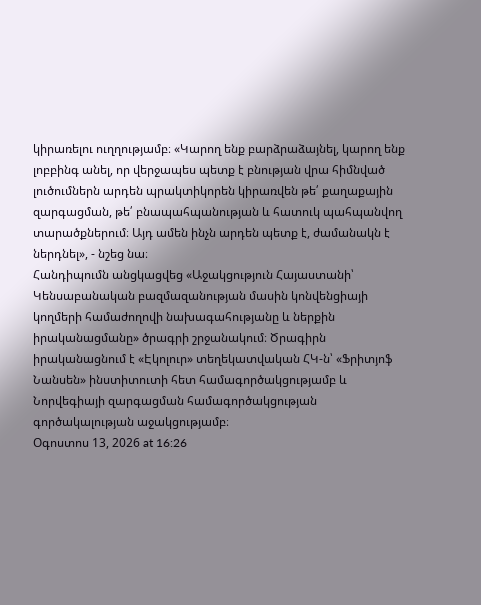կիրառելու ուղղությամբ։ «Կարող ենք բարձրաձայնել, կարող ենք լոբբինգ անել, որ վերջապես պետք է բնության վրա հիմնված լուծումներն արդեն պրակտիկորեն կիրառվեն թե՛ քաղաքային զարգացման, թե՛ բնապահպանության և հատուկ պահպանվող տարածքներում։ Այդ ամեն ինչն արդեն պետք է, ժամանակն է ներդնել», - նշեց նա։
Հանդիպումն անցկացվեց «Աջակցություն Հայաստանի՝ Կենսաբանական բազմազանության մասին կոնվենցիայի կողմերի համաժողովի նախագահությանը և ներքին իրականացմանը» ծրագրի շրջանակում։ Ծրագիրն իրականացնում է «Էկոլուր» տեղեկատվական ՀԿ-ն՝ «Ֆրիտյոֆ Նանսեն» ինստիտուտի հետ համագործակցությամբ և Նորվեգիայի զարգացման համագործակցության գործակալության աջակցությամբ։
Օգոստոս 13, 2026 at 16:26